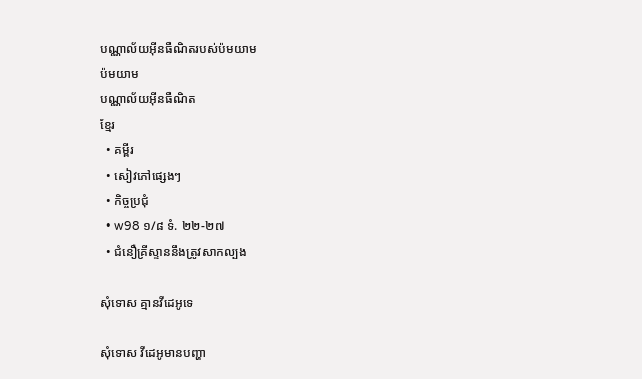បណ្ណាល័យអ៊ីនធឺណិតរបស់ប៉មយាម
ប៉មយាម
បណ្ណាល័យអ៊ីនធឺណិត
ខ្មែរ
  • គម្ពីរ
  • សៀវភៅផ្សេងៗ
  • កិច្ចប្រជុំ
  • w98 ១/៨ ទំ. ២២-២៧
  • ជំនឿគ្រីស្ទាននឹងត្រូវសាកល្បង

សុំទោស គ្មានវីដេអូទេ

សុំទោស វីដេអូមានបញ្ហា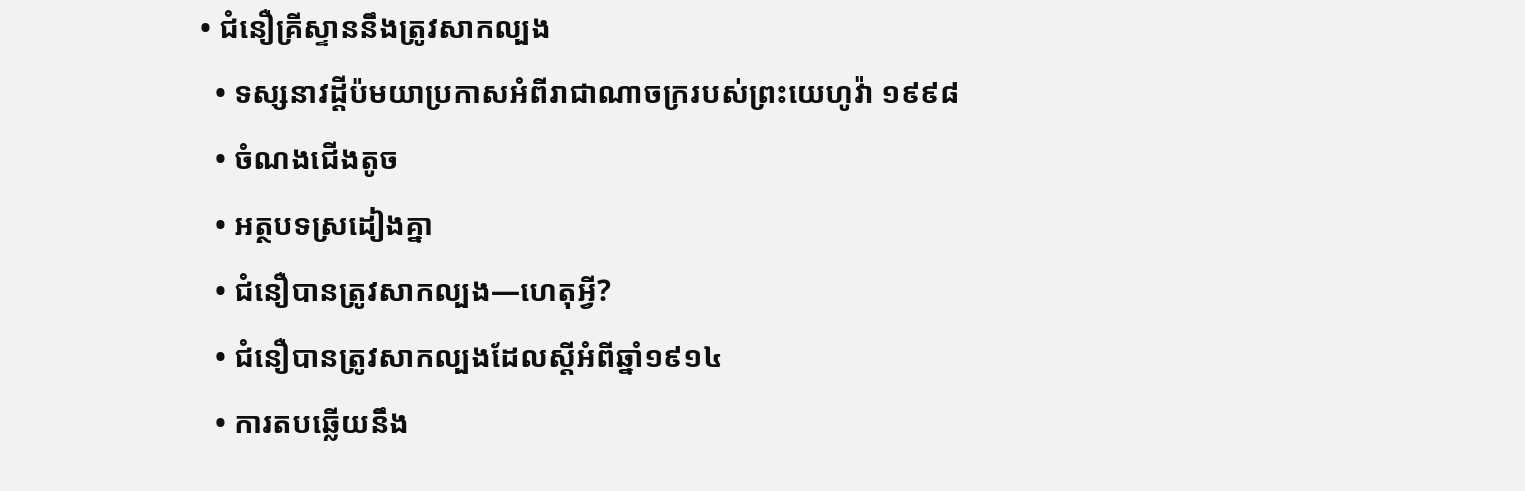• ជំនឿគ្រីស្ទាននឹងត្រូវសាកល្បង
  • ទស្សនាវដ្ដីប៉មយាប្រកាសអំពីរាជាណាចក្ររបស់ព្រះយេហូវ៉ា ១៩៩៨
  • ចំណងជើងតូច
  • អត្ថបទស្រដៀងគ្នា
  • ជំនឿបានត្រូវសាកល្បង—ហេតុអ្វី?
  • ជំនឿបានត្រូវសាកល្បងដែលស្តីអំពីឆ្នាំ១៩១៤
  • ការតបឆ្លើយនឹង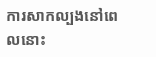ការសាកល្បងនៅពេលនោះ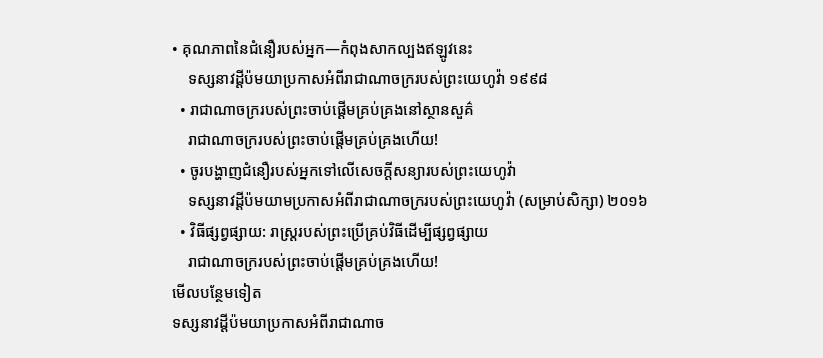• គុណភាពនៃជំនឿរបស់អ្នក—កំពុងសាកល្បងឥឡូវនេះ
    ទស្សនាវដ្ដីប៉មយាប្រកាសអំពីរាជាណាចក្ររបស់ព្រះយេហូវ៉ា ១៩៩៨
  • រាជាណាចក្ររបស់ព្រះចាប់ផ្ដើមគ្រប់គ្រងនៅស្ថានសួគ៌
    រាជាណាចក្ររបស់ព្រះចាប់ផ្ដើមគ្រប់គ្រងហើយ!
  • ចូរបង្ហាញជំនឿរបស់អ្នកទៅលើសេចក្ដីសន្យារបស់ព្រះយេហូវ៉ា
    ទស្សនាវដ្ដីប៉មយាមប្រកាសអំពីរាជាណាចក្ររបស់ព្រះយេហូវ៉ា (សម្រាប់សិក្សា) ២០១៦
  • វិធីផ្សព្វផ្សាយ: រាស្ត្ររបស់ព្រះប្រើគ្រប់វិធីដើម្បីផ្សព្វផ្សាយ
    រាជាណាចក្ររបស់ព្រះចាប់ផ្ដើមគ្រប់គ្រងហើយ!
មើលបន្ថែមទៀត
ទស្សនាវដ្ដីប៉មយាប្រកាសអំពីរាជាណាច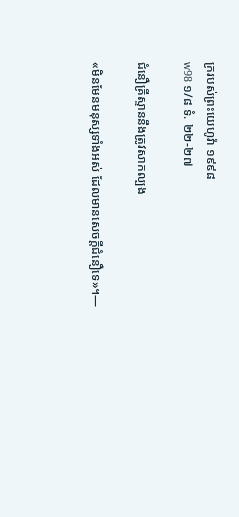ក្ររបស់ព្រះយេហូវ៉ា ១៩៩៨
w98 ១/៨ ទំ. ២២-២៧

ជំនឿគ្រីស្ទាននឹងត្រូវសាកល្បង

«មិនមែនមនុស្សទាំងអស់ ដែលមានសេចក្ដីជំនឿទេ»។—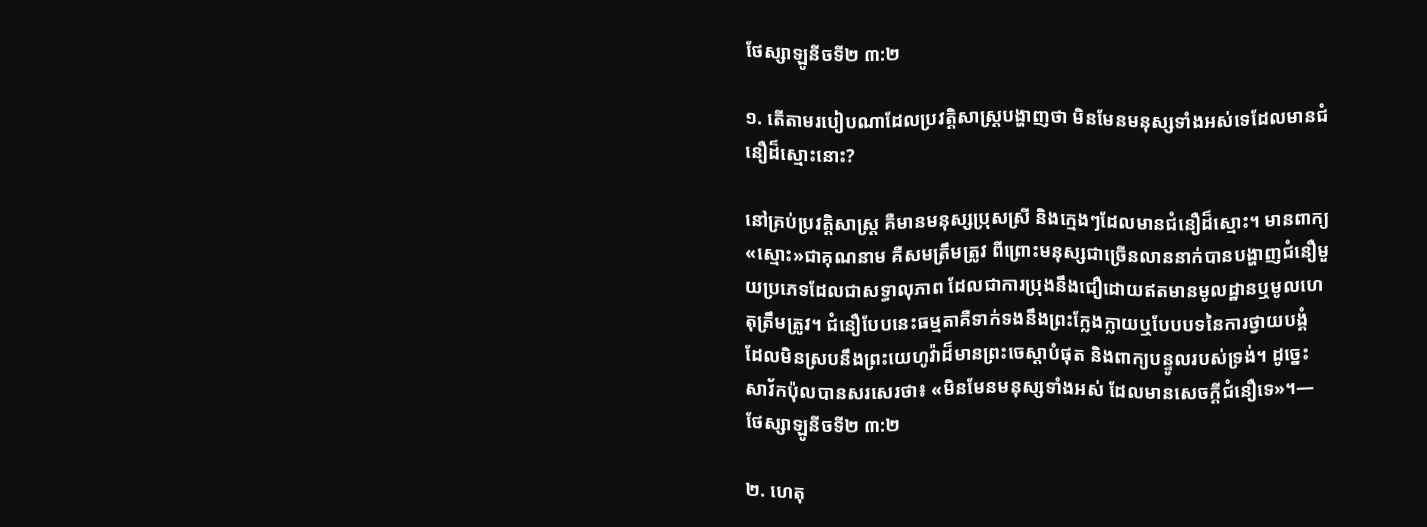ថែស្សាឡូនីចទី២ ៣:២

១. តើតាមរបៀបណាដែលប្រវត្ដិសាស្ត្របង្ហាញថា មិនមែនមនុស្សទាំងអស់ទេដែលមានជំនឿដ៏ស្មោះនោះ?

នៅគ្រប់ប្រវត្ដិសាស្ត្រ គឺមានមនុស្សប្រុសស្រី និងក្មេងៗដែលមានជំនឿដ៏ស្មោះ។ មានពាក្យ«ស្មោះ»ជាគុណនាម គឺសមត្រឹមត្រូវ ពីព្រោះមនុស្សជាច្រើនលាននាក់បានបង្ហាញជំនឿមួយប្រភេទដែលជាសទ្ធាលុភាព ដែលជាការប្រុងនឹងជឿដោយឥតមានមូលដ្ឋានឬមូលហេតុត្រឹមត្រូវ។ ជំនឿបែបនេះធម្មតាគឺទាក់ទងនឹងព្រះក្លែងក្លាយឬបែបបទនៃការថ្វាយបង្គំ ដែលមិនស្របនឹងព្រះយេហូវ៉ាដ៏មានព្រះចេស្ដាបំផុត និងពាក្យបន្ទូលរបស់ទ្រង់។ ដូច្នេះសាវ័កប៉ុលបានសរសេរថា៖ «មិនមែនមនុស្សទាំងអស់ ដែលមានសេចក្ដីជំនឿទេ»។—ថែស្សាឡូនីចទី២ ៣:២

២. ហេតុ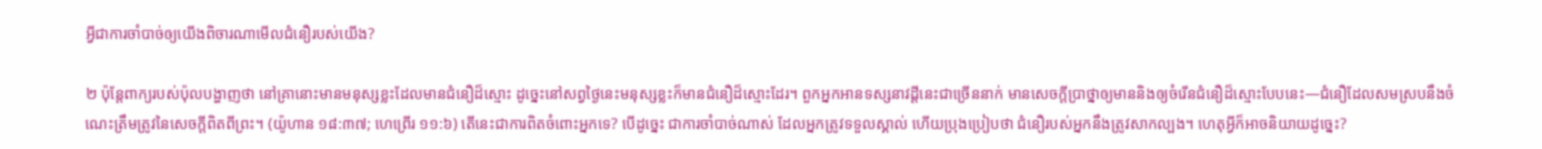អ្វីជាការចាំបាច់ឲ្យយើងពិចារណាមើលជំនឿរបស់យើង?

២ ប៉ុន្តែពាក្យរបស់ប៉ុលបង្ហាញថា នៅគ្រានោះមានមនុស្សខ្លះដែលមានជំនឿដ៏ស្មោះ ដូច្នេះនៅសព្វថ្ងៃនេះមនុស្សខ្លះក៏មានជំនឿដ៏ស្មោះដែរ។ ពួកអ្នកអានទស្សនាវដ្ដីនេះជាច្រើននាក់ មានសេចក្ដីប្រាថ្នាឲ្យមាននិងឲ្យចំរើនជំនឿដ៏ស្មោះបែបនេះ—ជំនឿដែលសមស្របនឹងចំណេះត្រឹមត្រូវនៃសេចក្ដីពិតពីព្រះ។ (យ៉ូហាន ១៨:៣៧; ហេព្រើរ ១១:៦) តើនេះជាការពិតចំពោះអ្នកទេ? បើដូច្នេះ ជាការចាំបាច់ណាស់ ដែលអ្នកត្រូវទទួលស្គាល់ ហើយប្រុងប្រៀបថា ជំនឿរបស់អ្នកនឹងត្រូវសាកល្បង។ ហេតុអ្វីក៏អាចនិយាយដូច្នេះ?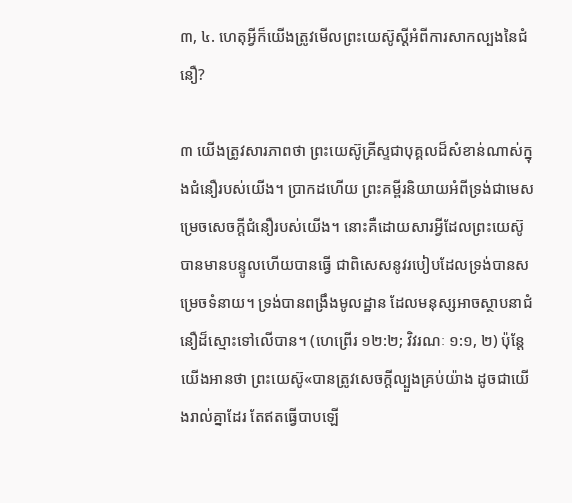៣, ៤. ហេតុអ្វីក៏យើងត្រូវមើលព្រះយេស៊ូស្តីអំពីការសាកល្បងនៃជំនឿ?

៣ យើងត្រូវសារភាពថា ព្រះយេស៊ូគ្រីស្ទជាបុគ្គលដ៏សំខាន់ណាស់ក្នុងជំនឿរបស់យើង។ ប្រាកដហើយ ព្រះគម្ពីរនិយាយអំពីទ្រង់ជាមេសម្រេចសេចក្ដីជំនឿរបស់យើង។ នោះគឺដោយសារអ្វីដែលព្រះយេស៊ូបានមានបន្ទូលហើយបានធ្វើ ជាពិសេសនូវរបៀបដែលទ្រង់បានសម្រេចទំនាយ។ ទ្រង់បានពង្រឹងមូលដ្ឋាន ដែលមនុស្សអាចស្ថាបនាជំនឿដ៏ស្មោះទៅលើបាន។ (ហេព្រើរ ១២:២; វិវរណៈ ១:១, ២) ប៉ុន្តែ យើងអានថា ព្រះយេស៊ូ«បានត្រូវសេចក្ដីល្បួងគ្រប់យ៉ាង ដូចជាយើងរាល់គ្នាដែរ តែឥតធ្វើបាបឡើ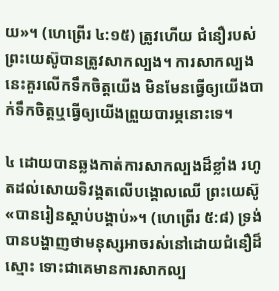យ»។ (ហេព្រើរ ៤:១៥) ត្រូវហើយ ជំនឿរបស់ព្រះយេស៊ូបានត្រូវសាកល្បង។ ការសាកល្បងនេះគួរលើកទឹកចិត្តយើង មិនមែនធ្វើឲ្យយើងបាក់ទឹកចិត្តឬធ្វើឲ្យយើងព្រួយបារម្ភនោះទេ។

៤ ដោយបានឆ្លងកាត់ការសាកល្បងដ៏ខ្លាំង រហូតដល់សោយទិវង្គតលើបង្គោលឈើ ព្រះយេស៊ូ«បានរៀនស្ដាប់បង្គាប់»។ (ហេព្រើរ ៥:៨) ទ្រង់បានបង្ហាញថាមនុស្សអាចរស់នៅដោយជំនឿដ៏ស្មោះ ទោះជាគេមានការសាកល្ប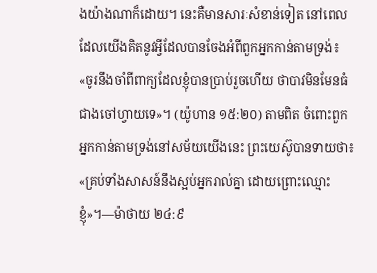ងយ៉ាងណាក៏ដោយ។ នេះគឺមានសារៈសំខាន់ទៀត នៅពេលដែលយើងគិតនូវអ្វីដែលបានចែងអំពីពួកអ្នកកាន់តាមទ្រង់៖ «ចូរនឹងចាំពីពាក្យដែលខ្ញុំបានប្រាប់រួចហើយ ថាបាវមិនមែនធំជាងចៅហ្វាយទេ»។ (យ៉ូហាន ១៥:២០) តាមពិត ចំពោះពួកអ្នកកាន់តាមទ្រង់នៅសម័យយើងនេះ ព្រះយេស៊ូបានទាយថា៖ «គ្រប់ទាំងសាសន៍នឹងស្អប់អ្នករាល់គ្នា ដោយព្រោះឈ្មោះខ្ញុំ»។—ម៉ាថាយ ២៤:៩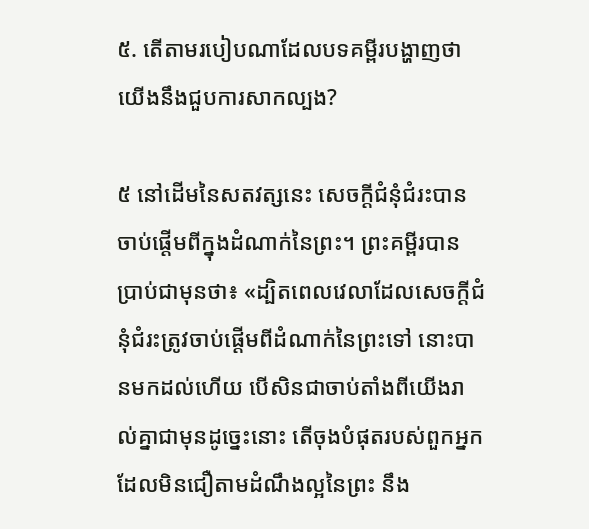៥. តើតាមរបៀបណាដែលបទគម្ពីរបង្ហាញថាយើងនឹងជួបការសាកល្បង?

៥ នៅដើមនៃសតវត្សនេះ សេចក្ដីជំនុំជំរះបានចាប់ផ្ដើមពីក្នុងដំណាក់នៃព្រះ។ ព្រះគម្ពីរបានប្រាប់ជាមុនថា៖ «ដ្បិតពេលវេលាដែលសេចក្ដីជំនុំជំរះត្រូវចាប់ផ្ដើមពីដំណាក់នៃព្រះទៅ នោះបានមកដល់ហើយ បើសិនជាចាប់តាំងពីយើងរាល់គ្នាជាមុនដូច្នេះនោះ តើចុងបំផុតរបស់ពួកអ្នក ដែលមិនជឿតាមដំណឹងល្អនៃព្រះ នឹង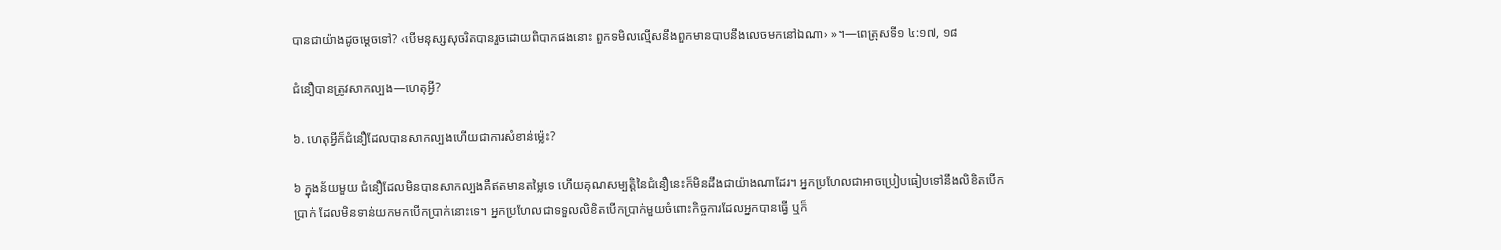បានជាយ៉ាងដូចម្ដេចទៅ? ‹បើមនុស្សសុចរិតបានរួចដោយពិបាកផងនោះ ពួកទមិលល្មើសនឹងពួកមានបាបនឹងលេចមកនៅឯណា› »។—ពេត្រុសទី១ ៤:១៧, ១៨

ជំនឿបានត្រូវសាកល្បង—ហេតុអ្វី?

៦. ហេតុអ្វីក៏ជំនឿដែលបានសាកល្បងហើយជាការសំខាន់ម្ល៉េះ?

៦ ក្នុងន័យមួយ ជំនឿដែលមិនបានសាកល្បងគឺឥតមានតម្លៃទេ ហើយគុណសម្បត្ដិនៃជំនឿនេះក៏មិនដឹងជាយ៉ាងណាដែរ។ អ្នកប្រហែលជាអាចប្រៀបធៀបទៅនឹងលិខិតបើកប្រាក់ ដែលមិនទាន់យកមកបើកប្រាក់នោះទេ។ អ្នកប្រហែលជាទទួលលិខិតបើកប្រាក់មួយចំពោះកិច្ចការដែលអ្នកបានធ្វើ ឬក៏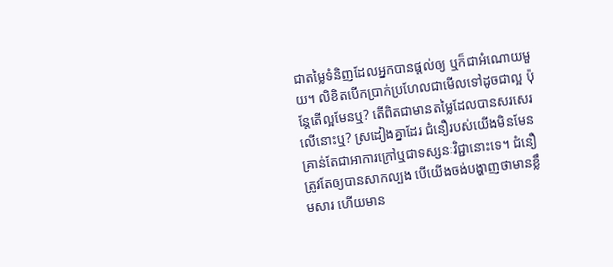ជាតម្លៃទំនិញដែលអ្នកបានផ្ដល់ឲ្យ ឬក៏ជាអំណោយមួយ។ លិខិតបើកប្រាក់ប្រហែលជាមើលទៅដូចជាល្អ ប៉ុន្តែតើល្អមែនឬ? តើពិតជាមានតម្លៃដែលបានសរសេរលើនោះឬ? ស្រដៀងគ្នាដែរ ជំនឿរបស់យើងមិនមែនគ្រាន់តែជាអាការក្រៅឬជាទស្សនៈវិជ្ជានោះទេ។ ជំនឿត្រូវតែឲ្យបានសាកល្បង បើយើងចង់បង្ហាញថាមានខ្លឹមសារ ហើយមាន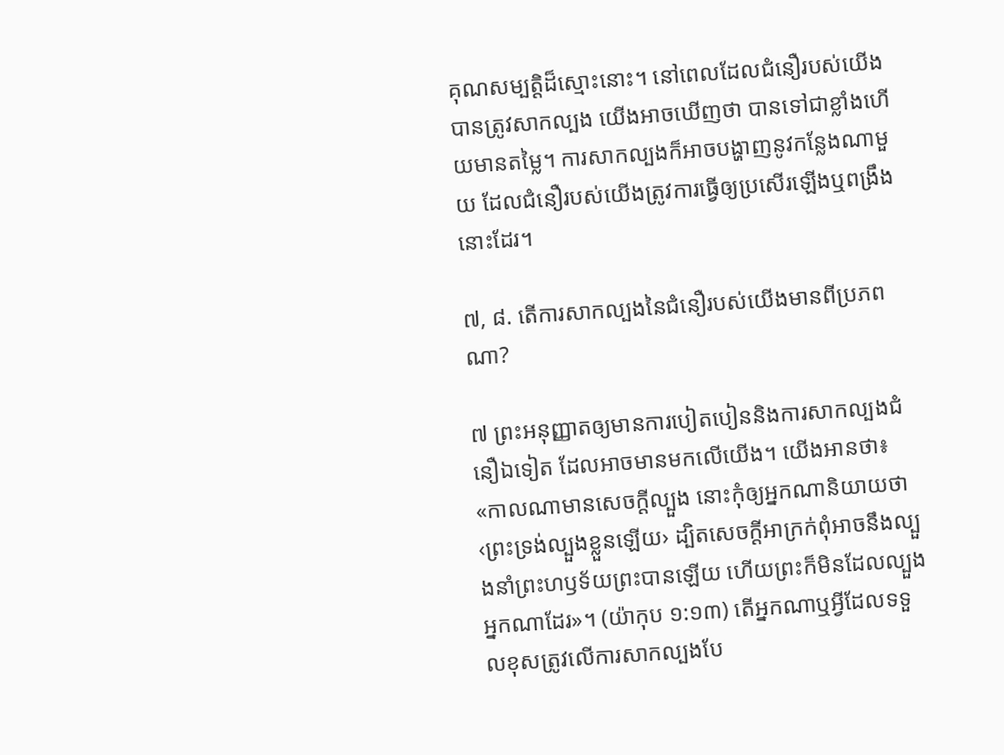គុណសម្បត្ដិដ៏ស្មោះនោះ។ នៅពេលដែលជំនឿរបស់យើងបានត្រូវសាកល្បង យើងអាចឃើញថា បានទៅជាខ្លាំងហើយមានតម្លៃ។ ការសាកល្បងក៏អាចបង្ហាញនូវកន្លែងណាមួយ ដែលជំនឿរបស់យើងត្រូវការធ្វើឲ្យប្រសើរឡើងឬពង្រឹងនោះដែរ។

៧, ៨. តើការសាកល្បងនៃជំនឿរបស់យើងមានពីប្រភពណា?

៧ ព្រះអនុញ្ញាតឲ្យមានការបៀតបៀននិងការសាកល្បងជំនឿឯទៀត ដែលអាចមានមកលើយើង។ យើងអានថា៖ «កាលណាមានសេចក្ដីល្បួង នោះកុំឲ្យអ្នកណានិយាយថា ‹ព្រះទ្រង់ល្បួងខ្លួនឡើយ› ដ្បិតសេចក្ដីអាក្រក់ពុំអាចនឹងល្បួងនាំព្រះហឫទ័យព្រះបានឡើយ ហើយព្រះក៏មិនដែលល្បួងអ្នកណាដែរ»។ (យ៉ាកុប ១:១៣) តើអ្នកណាឬអ្វីដែលទទួលខុសត្រូវលើការសាកល្បងបែ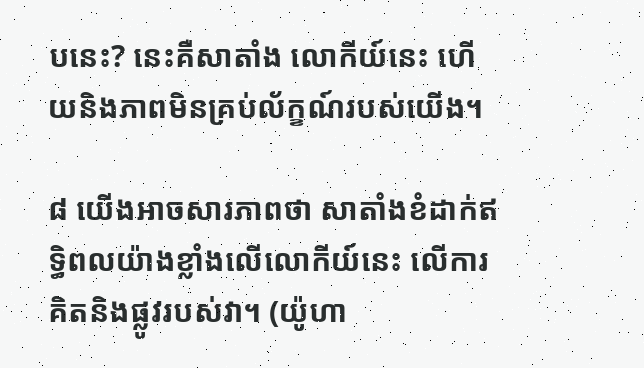បនេះ? នេះគឺសាតាំង លោកីយ៍នេះ ហើយនិងភាពមិនគ្រប់ល័ក្ខណ៍របស់យើង។

៨ យើងអាចសារភាពថា សាតាំងខំដាក់ឥទ្ធិពលយ៉ាងខ្លាំងលើលោកីយ៍នេះ លើការគិតនិងផ្លូវរបស់វា។ (យ៉ូហា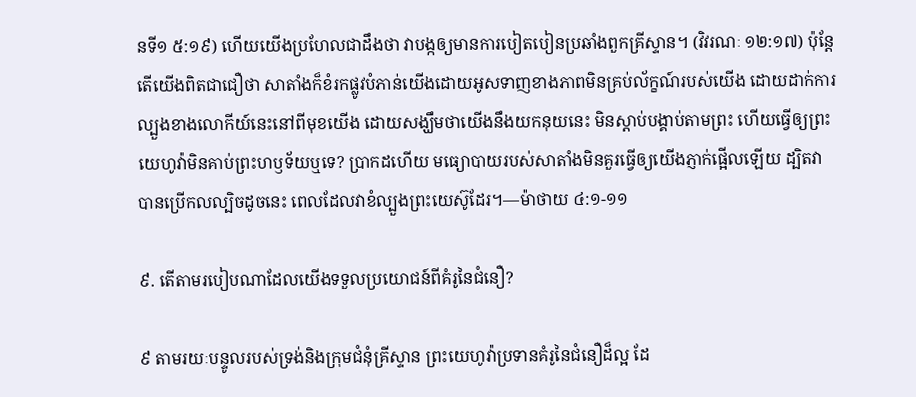នទី១ ៥:១៩) ហើយយើងប្រហែលជាដឹងថា វាបង្កឲ្យមានការបៀតបៀនប្រឆាំងពួកគ្រីស្ទាន។ (វិវរណៈ ១២:១៧) ប៉ុន្តែ តើយើងពិតជាជឿថា សាតាំងក៏ខំរកផ្លូវបំភាន់យើងដោយអូសទាញខាងភាពមិនគ្រប់ល័ក្ខណ៍របស់យើង ដោយដាក់ការល្បួងខាងលោកីយ៍នេះនៅពីមុខយើង ដោយសង្ឃឹមថាយើងនឹងយកនុយនេះ មិនស្ដាប់បង្គាប់តាមព្រះ ហើយធ្វើឲ្យព្រះយេហូវ៉ាមិនគាប់ព្រះហឫទ័យឬទេ? ប្រាកដហើយ មធ្យោបាយរបស់សាតាំងមិនគួរធ្វើឲ្យយើងភ្ញាក់ផ្អើលឡើយ ដ្បិតវាបានប្រើកលល្បិចដូចនេះ ពេលដែលវាខំល្បួងព្រះយេស៊ូដែរ។—ម៉ាថាយ ៤:១-១១

៩. តើតាមរបៀបណាដែលយើងទទួលប្រយោជន៍ពីគំរូនៃជំនឿ?

៩ តាមរយៈបន្ទូលរបស់ទ្រង់និងក្រុមជំនុំគ្រីស្ទាន ព្រះយេហូវ៉ាប្រទានគំរូនៃជំនឿដ៏ល្អ ដែ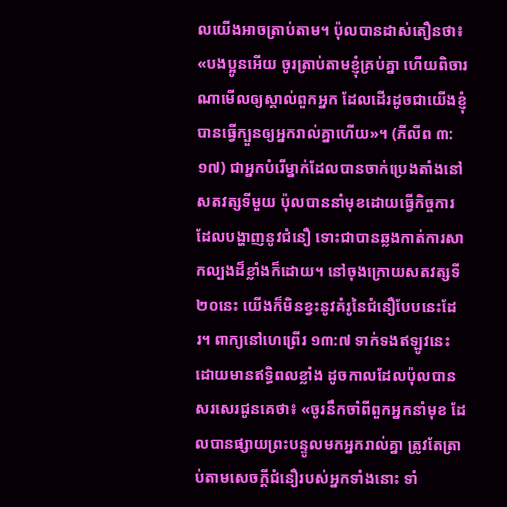លយើងអាចត្រាប់តាម។ ប៉ុលបានដាស់តឿនថា៖ «បងប្អូនអើយ ចូរត្រាប់តាមខ្ញុំគ្រប់គ្នា ហើយពិចារណាមើលឲ្យស្គាល់ពួកអ្នក ដែលដើរដូចជាយើងខ្ញុំបានធ្វើក្បួនឲ្យអ្នករាល់គ្នាហើយ»។ (ភីលីព ៣:១៧) ជាអ្នកបំរើម្នាក់ដែលបានចាក់ប្រេងតាំងនៅសតវត្សទីមួយ ប៉ុលបាននាំមុខដោយធ្វើកិច្ចការដែលបង្ហាញនូវជំនឿ ទោះជាបានឆ្លងកាត់ការសាកល្បងដ៏ខ្លាំងក៏ដោយ។ នៅចុងក្រោយសតវត្សទី២០នេះ យើងក៏មិនខ្វះនូវគំរូនៃជំនឿបែបនេះដែរ។ ពាក្យនៅហេព្រើរ ១៣:៧ ទាក់ទងឥឡូវនេះ ដោយមានឥទ្ធិពលខ្លាំង ដូចកាលដែលប៉ុលបានសរសេរជូនគេថា៖ «ចូរនឹកចាំពីពួកអ្នកនាំមុខ ដែលបានផ្សាយព្រះបន្ទូលមកអ្នករាល់គ្នា ត្រូវតែត្រាប់តាមសេចក្ដីជំនឿរបស់អ្នកទាំងនោះ ទាំ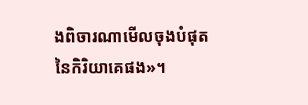ងពិចារណាមើលចុងបំផុតនៃកិរិយាគេផង»។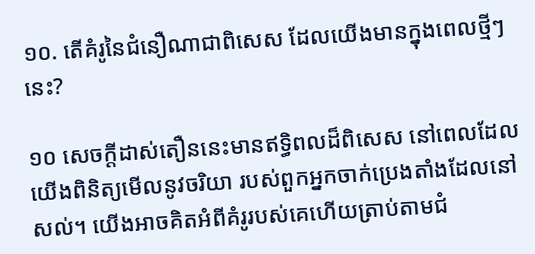១០. តើគំរូនៃជំនឿណាជាពិសេស ដែលយើងមានក្នុងពេលថ្មីៗនេះ?

១០ សេចក្ដីដាស់តឿននេះមានឥទ្ធិពលដ៏ពិសេស នៅពេលដែលយើងពិនិត្យមើលនូវចរិយា របស់ពួកអ្នកចាក់ប្រេងតាំងដែលនៅសល់។ យើងអាចគិតអំពីគំរូរបស់គេហើយត្រាប់តាមជំ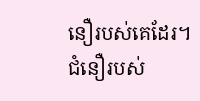នឿរបស់គេដែរ។ ជំនឿរបស់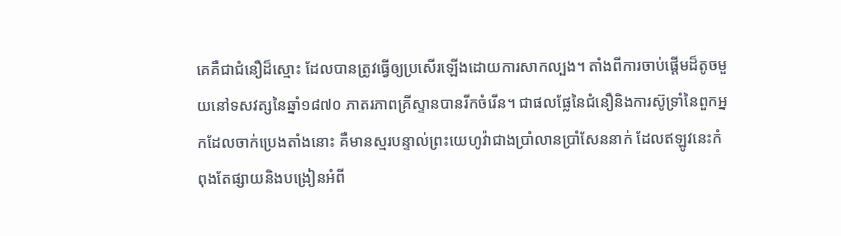គេគឺជាជំនឿដ៏ស្មោះ ដែលបានត្រូវធ្វើឲ្យប្រសើរឡើងដោយការសាកល្បង។ តាំងពីការចាប់ផ្ដើមដ៏តូចមួយនៅទសវត្សនៃឆ្នាំ១៨៧០ ភាតរភាពគ្រីស្ទានបានរីកចំរើន។ ជាផលផ្លែនៃជំនឿនិងការស៊ូទ្រាំនៃពួកអ្នកដែលចាក់ប្រេងតាំងនោះ គឺមានស្មរបន្ទាល់ព្រះយេហូវ៉ាជាងប្រាំលានប្រាំសែននាក់ ដែលឥឡូវនេះកំពុងតែផ្សាយនិងបង្រៀនអំពី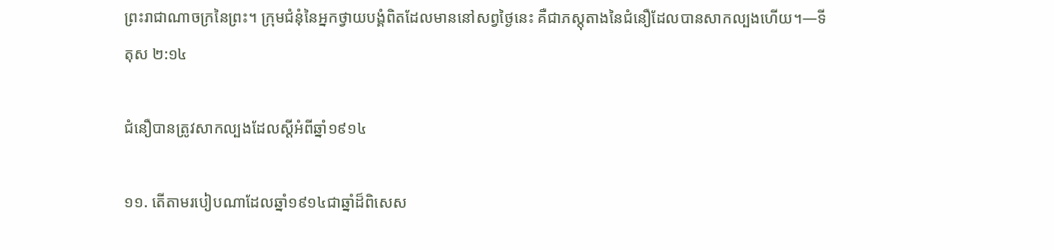ព្រះរាជាណាចក្រនៃព្រះ។ ក្រុមជំនុំនៃអ្នកថ្វាយបង្គំពិតដែលមាននៅសព្វថ្ងៃនេះ គឺជាភស្តុតាងនៃជំនឿដែលបានសាកល្បងហើយ។—ទីតុស ២:១៤

ជំនឿបានត្រូវសាកល្បងដែលស្តីអំពីឆ្នាំ១៩១៤

១១. តើតាមរបៀបណាដែលឆ្នាំ១៩១៤ជាឆ្នាំដ៏ពិសេស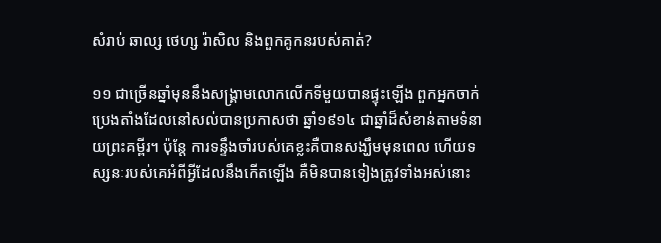សំរាប់ ឆាល្ស ថេហ្ស រ៉ាសិល និងពួកគូកនរបស់គាត់?

១១ ជាច្រើនឆ្នាំមុននឹងសង្គ្រាមលោកលើកទីមួយបានផ្ទុះឡើង ពួកអ្នកចាក់ប្រេងតាំងដែលនៅសល់បានប្រកាសថា ឆ្នាំ១៩១៤ ជាឆ្នាំដ៏សំខាន់តាមទំនាយព្រះគម្ពីរ។ ប៉ុន្តែ ការទន្ទឹងចាំរបស់គេខ្លះគឺបានសង្ឃឹមមុនពេល ហើយទស្សនៈរបស់គេអំពីអ្វីដែលនឹងកើតឡើង គឺមិនបានទៀងត្រូវទាំងអស់នោះ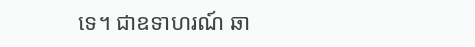ទេ។ ជាឧទាហរណ៍ ឆា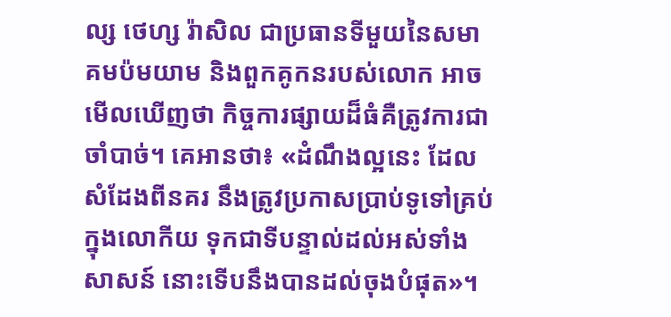ល្ស ថេហ្ស រ៉ាសិល ជាប្រធានទីមួយនៃសមាគមប៉មយាម និងពួកគូកនរបស់លោក អាចមើលឃើញថា កិច្ចការផ្សាយដ៏ធំគឺត្រូវការជាចាំបាច់។ គេអានថា៖ «ដំណឹងល្អនេះ ដែលសំដែងពីនគរ នឹងត្រូវប្រកាសប្រាប់ទូទៅគ្រប់ក្នុងលោកីយ ទុកជាទីបន្ទាល់ដល់អស់ទាំងសាសន៍ នោះទើបនឹងបានដល់ចុងបំផុត»។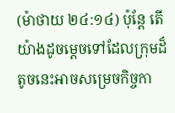(ម៉ាថាយ ២៤:១៤) ប៉ុន្តែ តើយ៉ាងដូចម្ដេចទៅដែលក្រុមដ៏តូចនេះអាចសម្រេចកិច្ចកា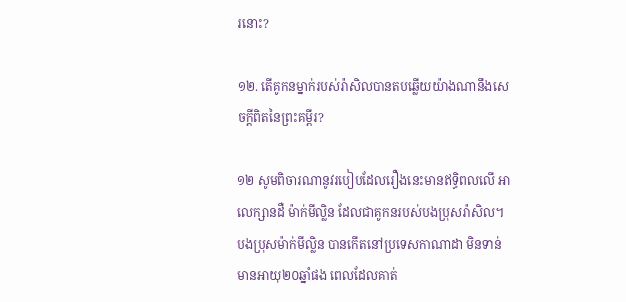រនោះ?

១២. តើគូកនម្នាក់របស់រ៉ាសិលបានតបឆ្លើយយ៉ាងណានឹងសេចក្ដីពិតនៃព្រះគម្ពីរ?

១២ សូមពិចារណានូវរបៀបដែលរឿងនេះមានឥទ្ធិពលលើ អាលេក្សានដឺ ម៉ាក់មីល្លិន ដែលជាគូកនរបស់បងប្រុសរ៉ាសិល។ បងប្រុសម៉ាក់មីល្លិន បានកើតនៅប្រទេសកាណាដា មិនទាន់មានអាយុ២០ឆ្នាំផង ពេលដែលគាត់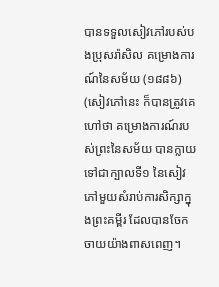បានទទួលសៀវភៅរបស់បងប្រុសរ៉ាសិល គម្រោងការណ៍នៃសម័យ (១៨៨៦) (សៀវភៅនេះ ក៏បានត្រូវគេហៅថា គម្រោងការណ៍របស់ព្រះនៃសម័យ បានក្លាយទៅជាក្បាលទី១ នៃសៀវភៅមួយសំរាប់ការសិក្សាក្នុងព្រះគម្ពីរ ដែលបានចែកចាយយ៉ាងពាសពេញ។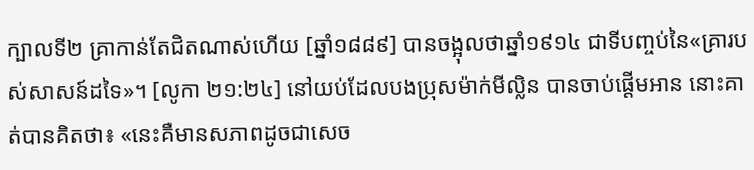ក្បាលទី២ គ្រាកាន់តែជិតណាស់ហើយ [ឆ្នាំ១៨៨៩] បានចង្អុលថាឆ្នាំ១៩១៤ ជាទីបញ្ចប់នៃ«គ្រារបស់សាសន៍ដទៃ»។ [លូកា ២១:២៤] នៅយប់ដែលបងប្រុសម៉ាក់មីល្លិន បានចាប់ផ្ដើមអាន នោះគាត់បានគិតថា៖ «នេះគឺមានសភាពដូចជាសេច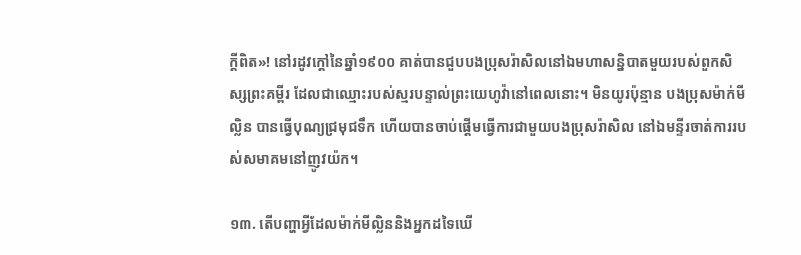ក្ដីពិត»! នៅរដូវក្ដៅនៃឆ្នាំ១៩០០ គាត់បានជួបបងប្រុសរ៉ាសិលនៅឯមហាសន្និបាតមួយរបស់ពួកសិស្សព្រះគម្ពីរ ដែលជាឈ្មោះរបស់ស្មរបន្ទាល់ព្រះយេហូវ៉ានៅពេលនោះ។ មិនយូរប៉ុន្មាន បងប្រុសម៉ាក់មីល្លិន បានធ្វើបុណ្យជ្រមុជទឹក ហើយបានចាប់ផ្ដើមធ្វើការជាមួយបងប្រុសរ៉ាសិល នៅឯមន្ទីរចាត់ការរបស់សមាគមនៅញូវយ៉ក។

១៣. តើបញ្ហាអ្វីដែលម៉ាក់មីល្លិននិងអ្នកដទៃឃើ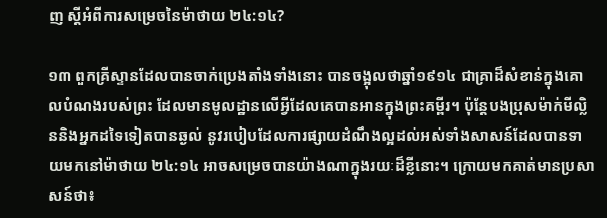ញ ស្តីអំពីការសម្រេចនៃម៉ាថាយ ២៤:១៤?

១៣ ពួកគ្រីស្ទានដែលបានចាក់ប្រេងតាំងទាំងនោះ បានចង្អុលថាឆ្នាំ១៩១៤ ជាគ្រាដ៏សំខាន់ក្នុងគោលបំណងរបស់ព្រះ ដែលមានមូលដ្ឋានលើអ្វីដែលគេបានអានក្នុងព្រះគម្ពីរ។ ប៉ុន្តែបងប្រុសម៉ាក់មីល្លិននិងអ្នកដទៃទៀតបានឆ្ងល់ នូវរបៀបដែលការផ្សាយដំណឹងល្អដល់អស់ទាំងសាសន៍ដែលបានទាយមកនៅម៉ាថាយ ២៤:១៤ អាចសម្រេចបានយ៉ាងណាក្នុងរយៈដ៏ខ្លីនោះ។ ក្រោយមកគាត់មានប្រសាសន៍ថា៖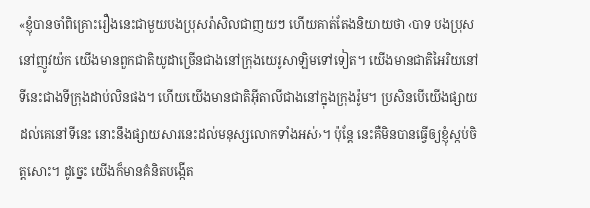«ខ្ញុំបានចាំពិគ្រោះរឿងនេះជាមួយបងប្រុសរ៉ាសិលជាញយៗ ហើយគាត់តែងនិយាយថា ‹បាទ បងប្រុស នៅញូវយ៉ក យើងមានពួកជាតិយូដាច្រើនជាងនៅក្រុងយេរូសាឡិមទៅទៀត។ យើងមានជាតិអៃរិយនៅទីនេះជាងទីក្រុងដាប់លិនផង។ ហើយយើងមានជាតិអ៊ីតាលីជាងនៅក្នុងក្រុងរ៉ូម។ ប្រសិនបើយើងផ្សាយដល់គេនៅទីនេះ នោះនឹងផ្សាយសារនេះដល់មនុស្សលោកទាំងអស់›។ ប៉ុន្តែ នេះគឺមិនបានធ្វើឲ្យខ្ញុំស្កប់ចិត្តសោះ។ ដូច្នេះ យើងក៏មានគំនិតបង្កើត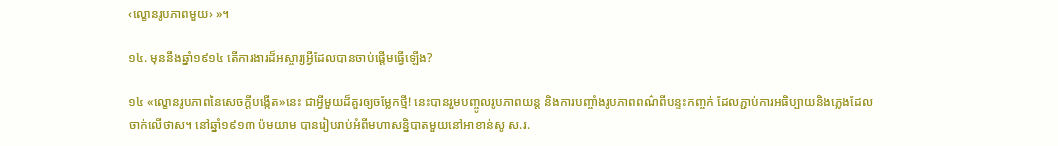‹ល្ខោនរូបភាពមួយ› »។

១៤. មុននឹងឆ្នាំ១៩១៤ តើការងារដ៏អស្ចារ្យអ្វីដែលបានចាប់ផ្ដើមធ្វើឡើង?

១៤ «ល្ខោនរូបភាពនៃសេចក្ដីបង្កើត»នេះ ជាអ្វីមួយដ៏គួរឲ្យចម្លែកថ្មី! នេះបានរួមបញ្ចូលរូបភាពយន្ត និងការបញ្ចាំងរូបភាពពណ៌ពីបន្ទះកញ្ចក់ ដែលភ្ជាប់ការអធិប្បាយនិងភ្លេងដែលចាក់លើថាស។ នៅឆ្នាំ១៩១៣ ប៉មយាម បានរៀបរាប់អំពីមហាសន្និបាតមួយនៅអាខាន់សូ ស.រ.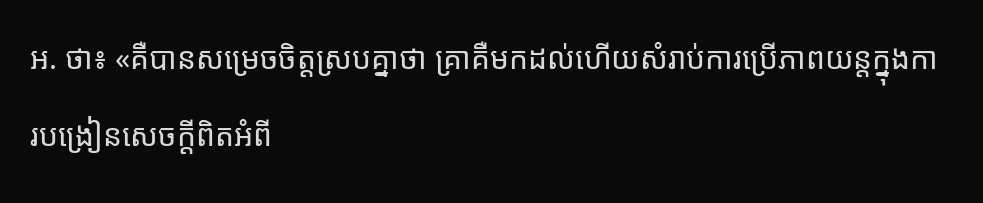អ. ថា៖ «គឺបានសម្រេចចិត្តស្របគ្នាថា គ្រាគឺមកដល់ហើយសំរាប់ការប្រើភាពយន្តក្នុងការបង្រៀនសេចក្ដីពិតអំពី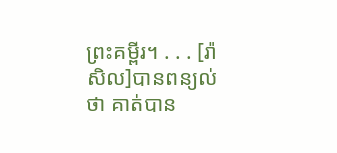ព្រះគម្ពីរ។ . . . [រ៉ាសិល]បានពន្យល់ថា គាត់បាន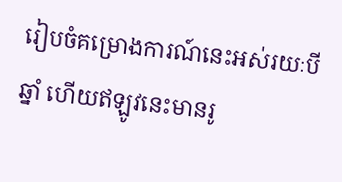រៀបចំគម្រោងការណ៍នេះអស់រយៈបីឆ្នាំ ហើយឥឡូវនេះមានរូ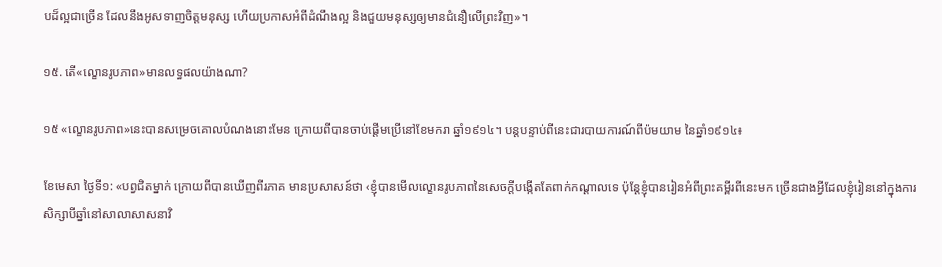បដ៏ល្អជាច្រើន ដែលនឹងអូសទាញចិត្តមនុស្ស ហើយប្រកាសអំពីដំណឹងល្អ និងជួយមនុស្សឲ្យមានជំនឿលើព្រះវិញ»។

១៥. តើ«ល្ខោនរូបភាព»មានលទ្ធផលយ៉ាងណា?

១៥ «ល្ខោនរូបភាព»នេះបានសម្រេចគោលបំណងនោះមែន ក្រោយពីបានចាប់ផ្ដើមប្រើនៅខែមករា ឆ្នាំ១៩១៤។ បន្តបន្ទាប់ពីនេះជារបាយការណ៍ពីប៉មយាម នៃឆ្នាំ១៩១៤៖

ខែមេសា ថ្ងៃទី១: «បព្វជិតម្នាក់ ក្រោយពីបានឃើញពីរភាគ មានប្រសាសន៍ថា ‹ខ្ញុំបានមើលល្ខោនរូបភាពនៃសេចក្ដីបង្កើតតែពាក់កណ្ដាលទេ ប៉ុន្តែខ្ញុំបានរៀនអំពីព្រះគម្ពីរពីនេះមក ច្រើនជាងអ្វីដែលខ្ញុំរៀននៅក្នុងការសិក្សាបីឆ្នាំនៅសាលាសាសនាវិ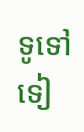ទូទៅទៀ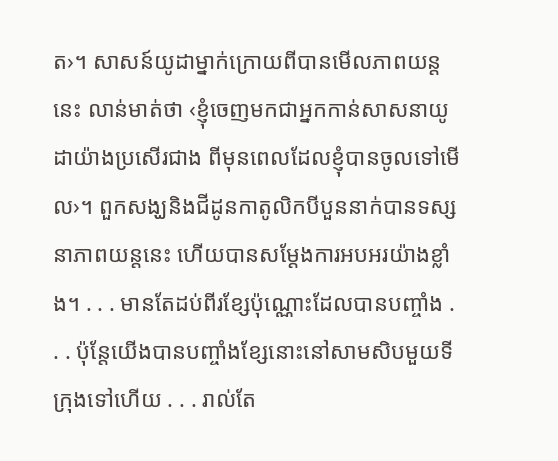ត›។ សាសន៍យូដាម្នាក់ក្រោយពីបានមើលភាពយន្តនេះ លាន់មាត់ថា ‹ខ្ញុំចេញមកជាអ្នកកាន់សាសនាយូដាយ៉ាងប្រសើរជាង ពីមុនពេលដែលខ្ញុំបានចូលទៅមើល›។ ពួកសង្ឃនិងជីដូនកាតូលិកបីបួននាក់បានទស្សនាភាពយន្តនេះ ហើយបានសម្ដែងការអបអរយ៉ាងខ្លាំង។ . . . មានតែដប់ពីរខ្សែប៉ុណ្ណោះដែលបានបញ្ចាំង . . . ប៉ុន្តែយើងបានបញ្ចាំងខ្សែនោះនៅសាមសិបមួយទីក្រុងទៅហើយ . . . រាល់តែ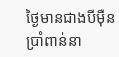ថ្ងៃមានជាងបីម៉ឺនប្រាំពាន់នា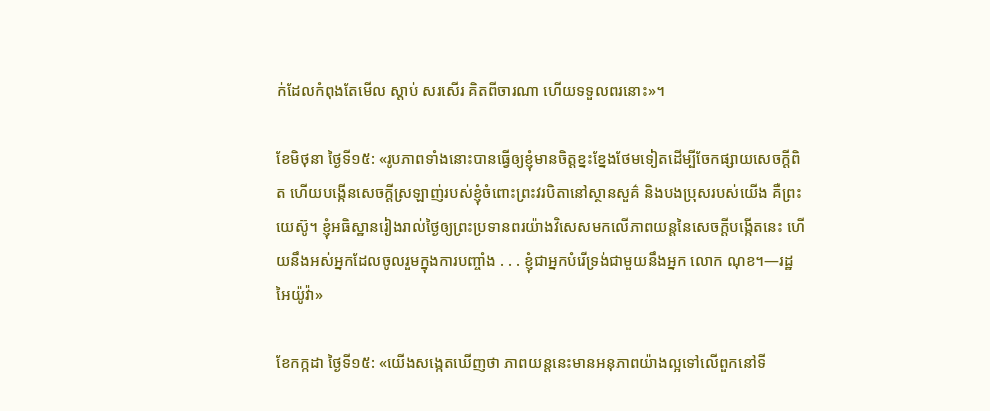ក់ដែលកំពុងតែមើល ស្ដាប់ សរសើរ គិតពីចារណា ហើយទទួលពរនោះ»។

ខែមិថុនា ថ្ងៃទី១៥: «រូបភាពទាំងនោះបានធ្វើឲ្យខ្ញុំមានចិត្តខ្នះខ្នែងថែមទៀតដើម្បីចែកផ្សាយសេចក្ដីពិត ហើយបង្កើនសេចក្ដីស្រឡាញ់របស់ខ្ញុំចំពោះព្រះវរបិតានៅស្ថានសួគ៌ និងបងប្រុសរបស់យើង គឺព្រះយេស៊ូ។ ខ្ញុំអធិស្ឋានរៀងរាល់ថ្ងៃឲ្យព្រះប្រទានពរយ៉ាងវិសេសមកលើភាពយន្តនៃសេចក្ដីបង្កើតនេះ ហើយនឹងអស់អ្នកដែលចូលរួមក្នុងការបញ្ចាំង . . . ខ្ញុំជាអ្នកបំរើទ្រង់ជាមួយនឹងអ្នក លោក ណុខ។—រដ្ឋអៃយ៉ូវ៉ា»

ខែកក្កដា ថ្ងៃទី១៥: «យើងសង្កេតឃើញថា ភាពយន្តនេះមានអនុភាពយ៉ាងល្អទៅលើពួកនៅទី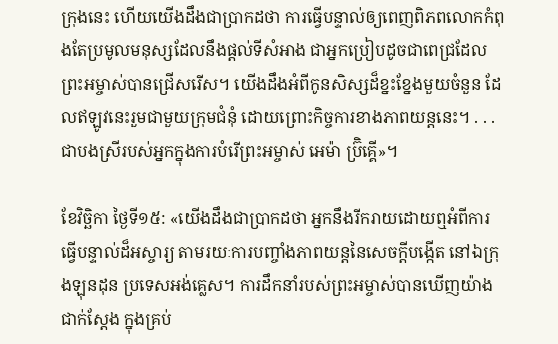ក្រុងនេះ ហើយយើងដឹងជាប្រាកដថា ការធ្វើបន្ទាល់ឲ្យពេញពិភពលោកកំពុងតែប្រមូលមនុស្សដែលនឹងផ្ដល់ទីសំអាង ជាអ្នកប្រៀបដូចជាពេជ្រដែលព្រះអម្ចាស់បានជ្រើសរើស។ យើងដឹងអំពីកូនសិស្សដ៏ខ្នះខ្នែងមួយចំនួន ដែលឥឡូវនេះរួមជាមួយក្រុមជំនុំ ដោយព្រោះកិច្ចការខាងភាពយន្តនេះ។ . . . ជាបងស្រីរបស់អ្នកក្នុងការបំរើព្រះអម្ចាស់ អេម៉ា ប៊្រិគ្គើ»។

ខែវិច្ឆិកា ថ្ងៃទី១៥: «យើងដឹងជាប្រាកដថា អ្នកនឹងរីករាយដោយឮអំពីការធ្វើបន្ទាល់ដ៏អស្ចារ្យ តាមរយៈការបញ្ចាំងភាពយន្តនៃសេចក្ដីបង្កើត នៅឯក្រុងឡុនដុន ប្រទេសអង់គ្លេស។ ការដឹកនាំរបស់ព្រះអម្ចាស់បានឃើញយ៉ាងជាក់ស្តែង ក្នុងគ្រប់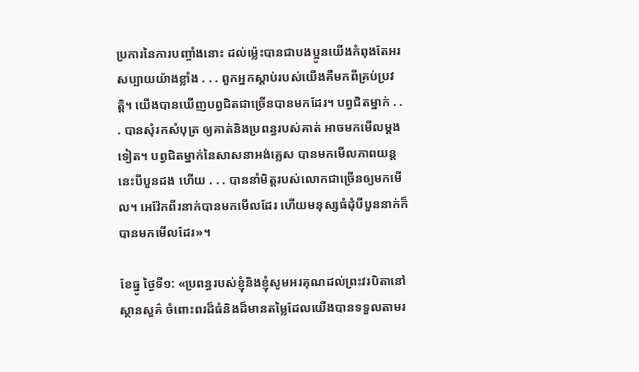ប្រការនៃការបញ្ចាំងនោះ ដល់ម្ល៉េះបានជាបងប្អូនយើងកំពុងតែអរសប្បាយយ៉ាងខ្លាំង . . . ពួកអ្នកស្ដាប់របស់យើងគឺមកពីគ្រប់ប្រវត្ដិ។ យើងបានឃើញបព្វជិតជាច្រើនបានមកដែរ។ បព្វជិតម្នាក់ . . . បានសុំរកសំបុត្រ ឲ្យគាត់និងប្រពន្ធរបស់គាត់ អាចមកមើលម្ដងទៀត។ បព្វជិតម្នាក់នៃសាសនាអង់គ្លេស បានមកមើលភាពយន្តនេះបីបួនដង ហើយ . . . បាននាំមិត្តរបស់លោកជាច្រើនឲ្យមកមើល។ អេវ៉ែកពីរនាក់បានមកមើលដែរ ហើយមនុស្សធំដុំបីបួននាក់ក៏បានមកមើលដែរ»។

ខែធ្នូ ថ្ងៃទី១: «ប្រពន្ធរបស់ខ្ញុំនិងខ្ញុំសូមអរគុណដល់ព្រះវរបិតានៅស្ថានសួគ៌ ចំពោះពរដ៏ធំនិងដ៏មានតម្លៃដែលយើងបានទទួលតាមរ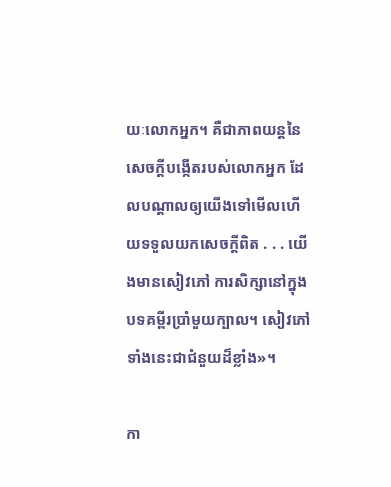យៈលោកអ្នក។ គឺជាភាពយន្តនៃសេចក្ដីបង្កើតរបស់លោកអ្នក ដែលបណ្ដាលឲ្យយើងទៅមើលហើយទទួលយកសេចក្ដីពិត . . . យើងមានសៀវភៅ ការសិក្សានៅក្នុងបទគម្ពីរប្រាំមួយក្បាល។ សៀវភៅទាំងនេះជាជំនួយដ៏ខ្លាំង»។

កា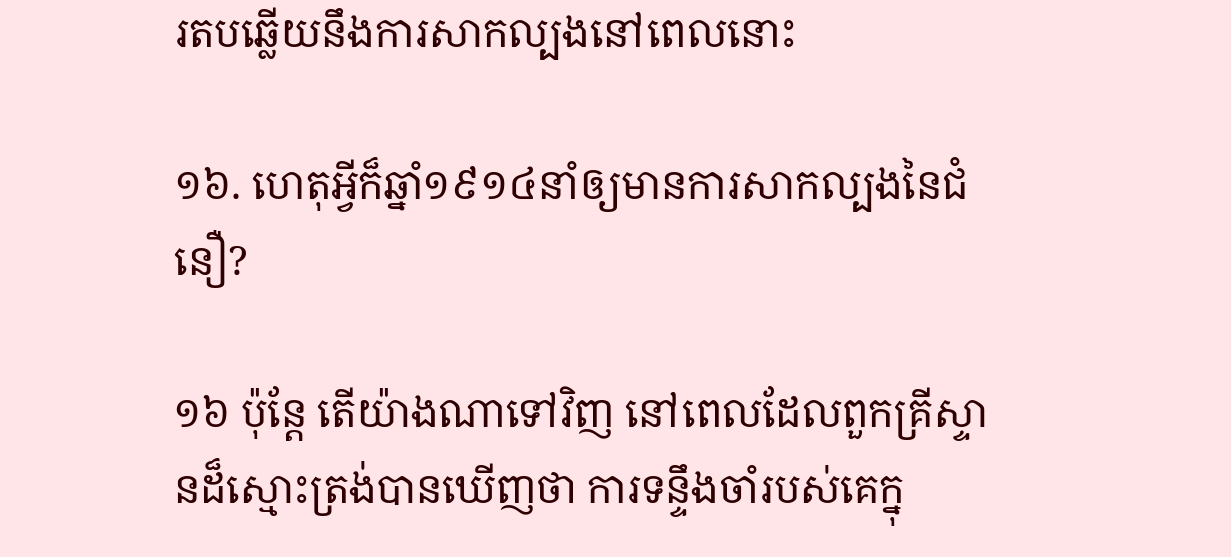រតបឆ្លើយនឹងការសាកល្បងនៅពេលនោះ

១៦. ហេតុអ្វីក៏ឆ្នាំ១៩១៤នាំឲ្យមានការសាកល្បងនៃជំនឿ?

១៦ ប៉ុន្តែ តើយ៉ាងណាទៅវិញ នៅពេលដែលពួកគ្រីស្ទានដ៏ស្មោះត្រង់បានឃើញថា ការទន្ទឹងចាំរបស់គេក្នុ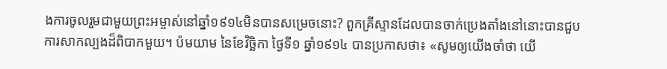ងការចូលរួមជាមួយព្រះអម្ចាស់នៅឆ្នាំ១៩១៤មិនបានសម្រេចនោះ? ពួកគ្រីស្ទានដែលបានចាក់ប្រេងតាំងនៅនោះបានជួបការសាកល្បងដ៏ពិបាកមួយ។ ប៉មយាម នៃខែវិច្ឆិកា ថ្ងៃទី១ ឆ្នាំ១៩១៤ បានប្រកាសថា៖ «សូមឲ្យយើងចាំថា យើ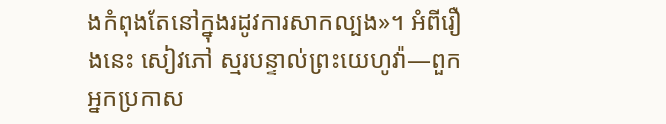ងកំពុងតែនៅក្នុងរដូវការសាកល្បង»។ អំពីរឿងនេះ សៀវភៅ ស្មរបន្ទាល់ព្រះយេហូវ៉ា—ពួកអ្នកប្រកាស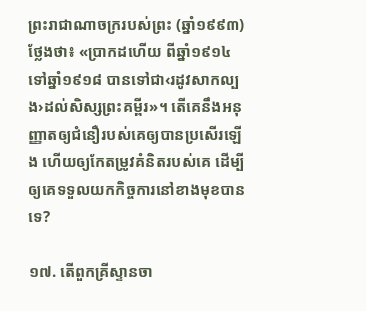ព្រះរាជាណាចក្ររបស់ព្រះ (ឆ្នាំ១៩៩៣) ថ្លែងថា៖ «ប្រាកដហើយ ពីឆ្នាំ១៩១៤ទៅឆ្នាំ១៩១៨ បានទៅជា‹រដូវសាកល្បង›ដល់សិស្សព្រះគម្ពីរ»។ តើគេនឹងអនុញ្ញាតឲ្យជំនឿរបស់គេឲ្យបានប្រសើរឡើង ហើយឲ្យកែតម្រូវគំនិតរបស់គេ ដើម្បីឲ្យគេទទួលយកកិច្ចការនៅខាងមុខបានទេ?

១៧. តើពួកគ្រីស្ទានចា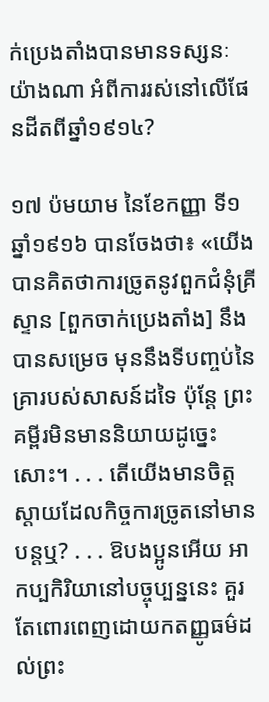ក់ប្រេងតាំងបានមានទស្សនៈយ៉ាងណា អំពីការរស់នៅលើផែនដីតពីឆ្នាំ១៩១៤?

១៧ ប៉មយាម នៃខែកញ្ញា ទី១ ឆ្នាំ១៩១៦ បានចែងថា៖ «យើងបានគិតថាការច្រូតនូវពួកជំនុំគ្រីស្ទាន [ពួកចាក់ប្រេងតាំង] នឹងបានសម្រេច មុននឹងទីបញ្ចប់នៃគ្រារបស់សាសន៍ដទៃ ប៉ុន្តែ ព្រះគម្ពីរមិនមាននិយាយដូច្នេះសោះ។ . . . តើយើងមានចិត្តស្ដាយដែលកិច្ចការច្រូតនៅមានបន្តឬ? . . . ឱបងប្អូនអើយ អាកប្បកិរិយានៅបច្ចុប្បន្ននេះ គួរតែពោរពេញដោយកតញ្ញូធម៌ដល់ព្រះ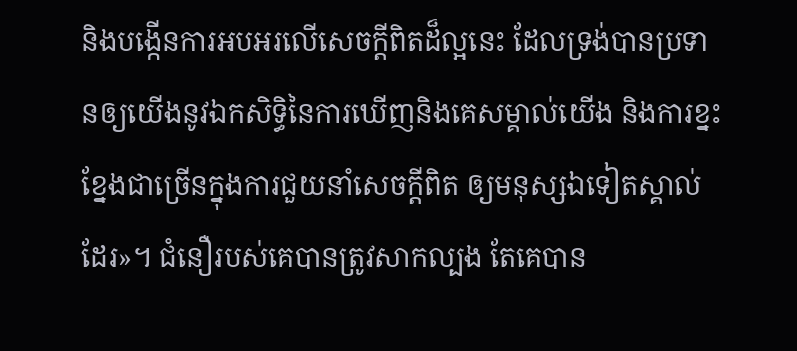និងបង្កើនការអបអរលើសេចក្ដីពិតដ៏ល្អនេះ ដែលទ្រង់បានប្រទានឲ្យយើងនូវឯកសិទ្ធិនៃការឃើញនិងគេសម្គាល់យើង និងការខ្នះខ្នែងជាច្រើនក្នុងការជួយនាំសេចក្ដីពិត ឲ្យមនុស្សឯទៀតស្គាល់ដែរ»។ ជំនឿរបស់គេបានត្រូវសាកល្បង តែគេបាន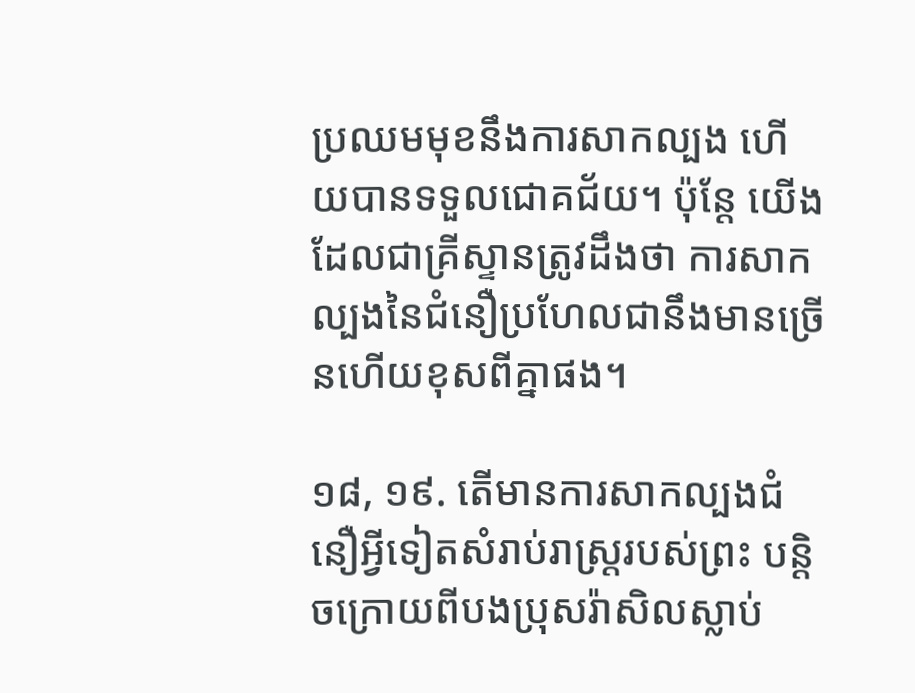ប្រឈមមុខនឹងការសាកល្បង ហើយបានទទួលជោគជ័យ។ ប៉ុន្តែ យើងដែលជាគ្រីស្ទានត្រូវដឹងថា ការសាកល្បងនៃជំនឿប្រហែលជានឹងមានច្រើនហើយខុសពីគ្នាផង។

១៨, ១៩. តើមានការសាកល្បងជំនឿអ្វីទៀតសំរាប់រាស្ត្ររបស់ព្រះ បន្ដិចក្រោយពីបងប្រុសរ៉ាសិលស្លាប់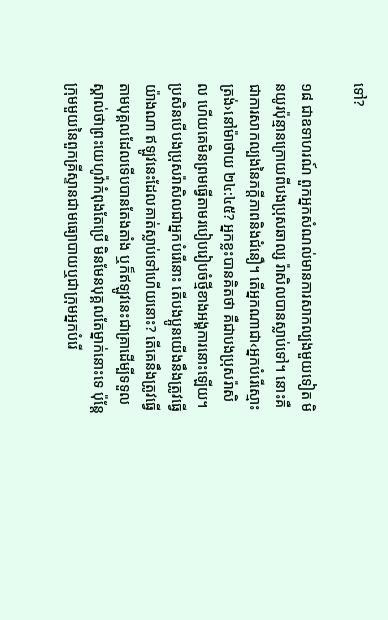ទៅ?

១៨ ជាឧទាហរណ៍ ពួកអ្នកសំណល់មានការសាកល្បងមួយទៀត មិនយូរប៉ុន្មានក្រោយពីបងប្រុសឆាល្ស រ៉ាសិលបានស្លាប់ទៅ។ នោះគឺជាការសាកល្បងនៃភក្ដីភាពនិងជំនឿ។ តើអ្នកណាជា‹អ្នកបំរើស្មោះត្រង់›នៅម៉ាថាយ ២៤:៤៥? អ្នកខ្លះបានគិតថា គឺជាបងប្រុសរ៉ាសិល ហើយគេមិនព្រមធ្វើតាមរបៀបរៀបចំថ្មីខាងអង្គការនោះឡើយ។ ប្រសិនបើបងប្រុសរ៉ាសិលជាអ្នកបំរើនោះ តើបងប្អូនយើងនឹងត្រូវធ្វើយ៉ាងណា ឥឡូវនេះដែលគាត់ស្លាប់ទៅហើយនោះ? តើគេនឹងត្រូវធ្វើតាមបុគ្គលដែលទើបបានតែងតាំង ឬក៏ឥឡូវនេះជាគ្រាដើម្បីទទួលស្គាល់ថាព្រះយេហូវ៉ាកំពុងតែប្រើ មិនមែនបុគ្គលតែម្នាក់នោះទេ ប៉ុន្តែក្រុមមួយនៃពួកគ្រីស្ទានជាមធ្យោបាយឬជាក្រុមអ្នកបំរើ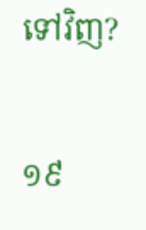ទៅវិញ?

១៩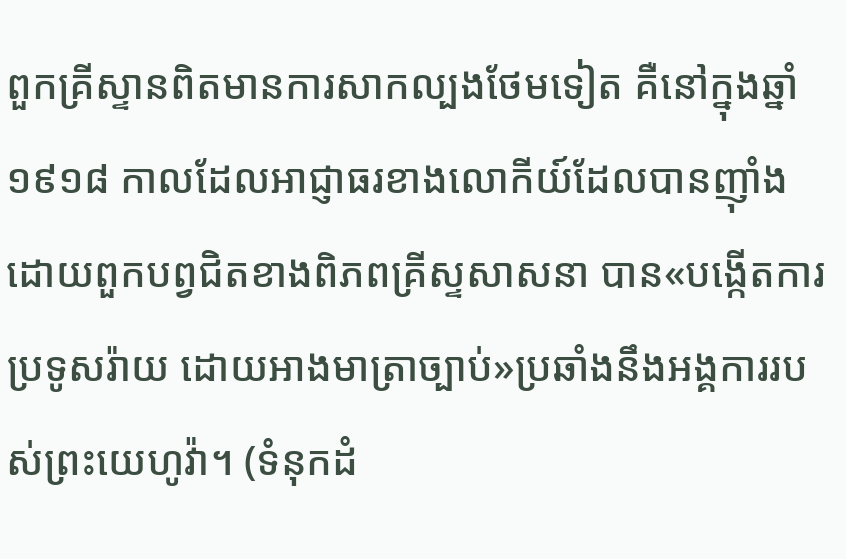ពួកគ្រីស្ទានពិតមានការសាកល្បងថែមទៀត គឺនៅក្នុងឆ្នាំ១៩១៨ កាលដែលអាជ្ញាធរខាងលោកីយ៍ដែលបានញ៉ាំងដោយពួកបព្វជិតខាងពិភពគ្រីស្ទសាសនា បាន«បង្កើតការប្រទូសរ៉ាយ ដោយអាងមាត្រាច្បាប់»ប្រឆាំងនឹងអង្គការរបស់ព្រះយេហូវ៉ា។ (ទំនុកដំ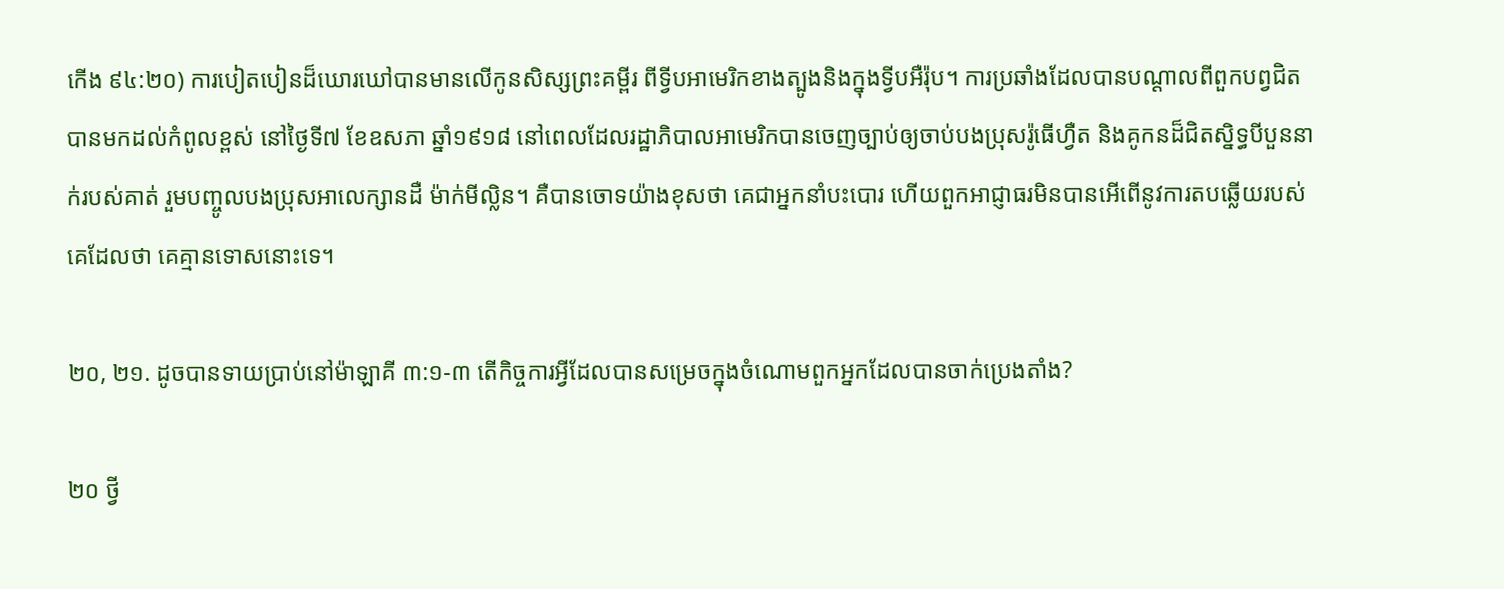កើង ៩៤:២០) ការបៀតបៀនដ៏ឃោរឃៅបានមានលើកូនសិស្សព្រះគម្ពីរ ពីទ្វីបអាមេរិកខាងត្បូងនិងក្នុងទ្វីបអឺរ៉ុប។ ការប្រឆាំងដែលបានបណ្ដាលពីពួកបព្វជិតបានមកដល់កំពូលខ្ពស់ នៅថ្ងៃទី៧ ខែឧសភា ឆ្នាំ១៩១៨ នៅពេលដែលរដ្ឋាភិបាលអាមេរិកបានចេញច្បាប់ឲ្យចាប់បងប្រុសរ៉ូធើហ្វឺត និងគូកនដ៏ជិតស្និទ្ធបីបួននាក់របស់គាត់ រួមបញ្ចូលបងប្រុសអាលេក្សានដឺ ម៉ាក់មីល្លិន។ គឺបានចោទយ៉ាងខុសថា គេជាអ្នកនាំបះបោរ ហើយពួកអាជ្ញាធរមិនបានអើពើនូវការតបឆ្លើយរបស់គេដែលថា គេគ្មានទោសនោះទេ។

២០, ២១. ដូចបានទាយប្រាប់នៅម៉ាឡាគី ៣:១-៣ តើកិច្ចការអ្វីដែលបានសម្រេចក្នុងចំណោមពួកអ្នកដែលបានចាក់ប្រេងតាំង?

២០ ថ្វី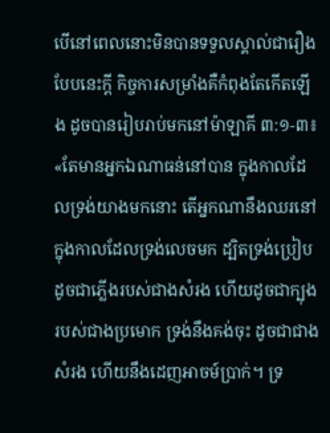បើនៅពេលនោះមិនបានទទួលស្គាល់ជារឿងបែបនេះក្ដី កិច្ចការសម្រាំងគឺកំពុងតែកើតឡើង ដូចបានរៀបរាប់មកនៅម៉ាឡាគី ៣:១-៣៖ «តែមានអ្នកឯណាធន់នៅបាន ក្នុងកាលដែលទ្រង់យាងមកនោះ តើអ្នកណានឹងឈរនៅ ក្នុងកាលដែលទ្រង់លេចមក ដ្បិតទ្រង់ប្រៀបដូចជាភ្លើងរបស់ជាងសំរង ហើយដូចជាក្បុងរបស់ជាងប្រមោក ទ្រង់នឹងគង់ចុះ ដូចជាជាងសំរង ហើយនឹងដេញអាចម៍ប្រាក់។ ទ្រ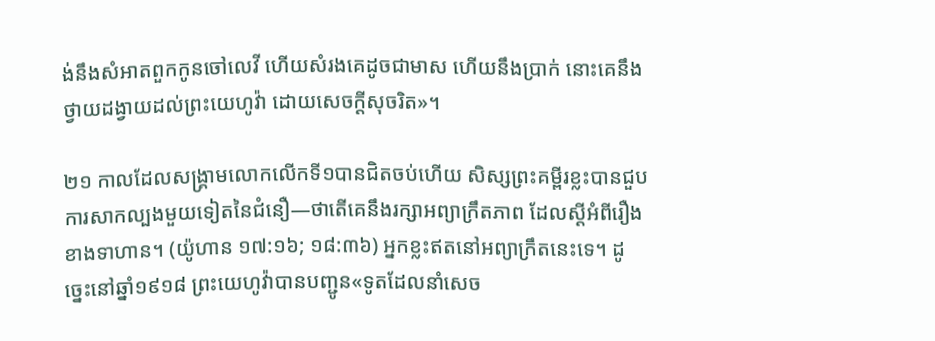ង់នឹងសំអាតពួកកូនចៅលេវី ហើយសំរងគេដូចជាមាស ហើយនឹងប្រាក់ នោះគេនឹងថ្វាយដង្វាយដល់ព្រះយេហូវ៉ា ដោយសេចក្ដីសុចរិត»។

២១ កាលដែលសង្គ្រាមលោកលើកទី១បានជិតចប់ហើយ សិស្សព្រះគម្ពីរខ្លះបានជួបការសាកល្បងមួយទៀតនៃជំនឿ—ថាតើគេនឹងរក្សាអព្យាក្រឹតភាព ដែលស្តីអំពីរឿងខាងទាហាន។ (យ៉ូហាន ១៧:១៦; ១៨:៣៦) អ្នកខ្លះឥតនៅអព្យាក្រឹតនេះទេ។ ដូច្នេះនៅឆ្នាំ១៩១៨ ព្រះយេហូវ៉ាបានបញ្ជូន«ទូតដែលនាំសេច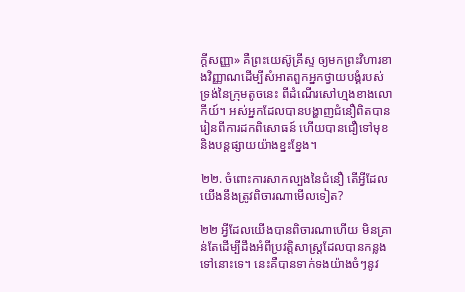ក្ដីសញ្ញា» គឺព្រះយេស៊ូគ្រីស្ទ ឲ្យមកព្រះវិហារខាងវិញ្ញាណដើម្បីសំអាតពួកអ្នកថ្វាយបង្គំរបស់ទ្រង់នៃក្រុមតូចនេះ ពីដំណើរសៅហ្មងខាងលោកីយ៍។ អស់អ្នកដែលបានបង្ហាញជំនឿពិតបានរៀនពីការដកពិសោធន៍ ហើយបានជឿទៅមុខ និងបន្តផ្សាយយ៉ាងខ្នះខ្នែង។

២២. ចំពោះការសាកល្បងនៃជំនឿ តើអ្វីដែលយើងនឹងត្រូវពិចារណាមើលទៀត?

២២ អ្វីដែលយើងបានពិចារណាហើយ មិនគ្រាន់តែដើម្បីដឹងអំពីប្រវត្ដិសាស្ត្រដែលបានកន្លងទៅនោះទេ។ នេះគឺបានទាក់ទងយ៉ាងចំៗនូវ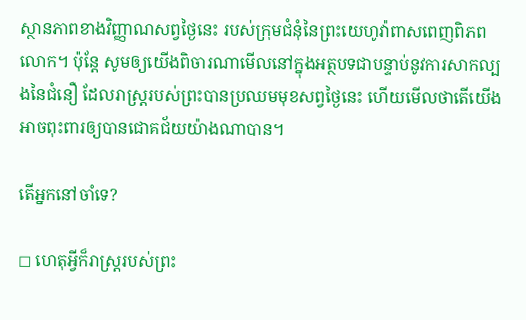ស្ថានភាពខាងវិញ្ញាណសព្វថ្ងៃនេះ របស់ក្រុមជំនុំនៃព្រះយេហូវ៉ាពាសពេញពិភពលោក។ ប៉ុន្តែ សូមឲ្យយើងពិចារណាមើលនៅក្នុងអត្ថបទជាបន្ទាប់នូវការសាកល្បងនៃជំនឿ ដែលរាស្ត្ររបស់ព្រះបានប្រឈមមុខសព្វថ្ងៃនេះ ហើយមើលថាតើយើងអាចពុះពារឲ្យបានជោគជ័យយ៉ាងណាបាន។

តើអ្នកនៅចាំទេ?

◻ ហេតុអ្វីក៏រាស្ត្ររបស់ព្រះ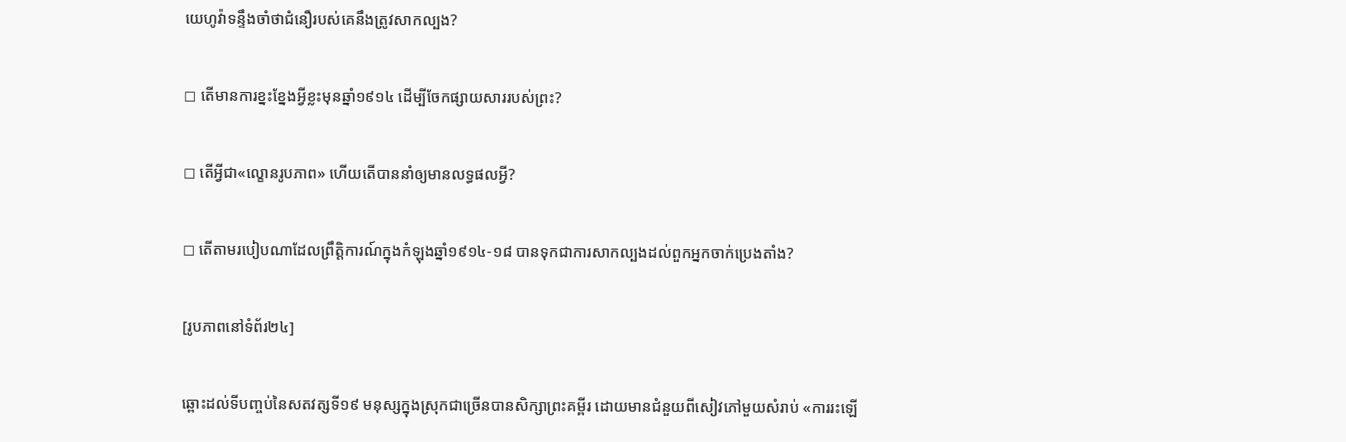យេហូវ៉ាទន្ទឹងចាំថាជំនឿរបស់គេនឹងត្រូវសាកល្បង?

◻ តើមានការខ្នះខ្នែងអ្វីខ្លះមុនឆ្នាំ១៩១៤ ដើម្បីចែកផ្សាយសាររបស់ព្រះ?

◻ តើអ្វីជា«ល្ខោនរូបភាព» ហើយតើបាននាំឲ្យមានលទ្ធផលអ្វី?

◻ តើតាមរបៀបណាដែលព្រឹត្ដិការណ៍ក្នុងកំឡុងឆ្នាំ១៩១៤-១៨ បានទុកជាការសាកល្បងដល់ពួកអ្នកចាក់ប្រេងតាំង?

[រូបភាពនៅទំព័រ២៤]

ឆ្ពោះដល់ទីបញ្ចប់នៃសតវត្សទី១៩ មនុស្សក្នុងស្រុកជាច្រើនបានសិក្សាព្រះគម្ពីរ ដោយមានជំនួយពីសៀវភៅមួយសំរាប់ «ការរះឡើ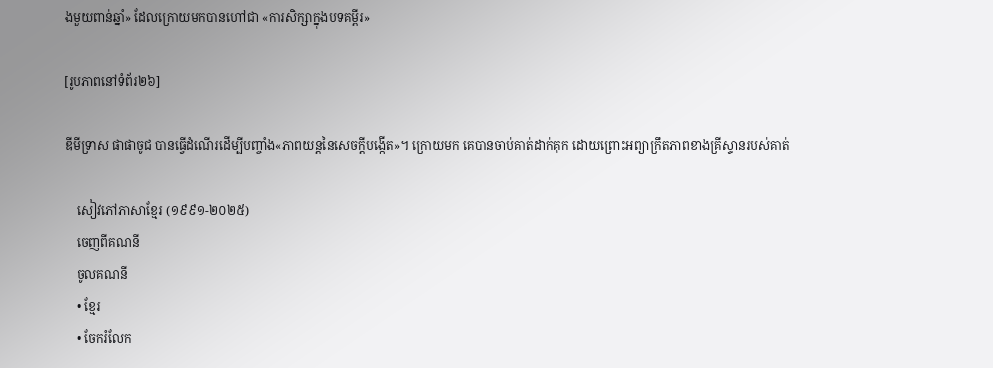ងមួយពាន់ឆ្នាំ» ដែលក្រោយមកបានហៅជា «ការសិក្សាក្នុងបទគម្ពីរ»

[រូបភាពនៅទំព័រ២៦]

ឌីមីទ្រាស ផាផាចូជ បានធ្វើដំណើរដើម្បីបញ្ចាំង«ភាពយន្តនៃសេចក្ដីបង្កើត»។ ក្រោយមក គេបានចាប់គាត់ដាក់គុក ដោយព្រោះអព្យាក្រឹតភាពខាងគ្រីស្ទានរបស់គាត់

    សៀវភៅភាសាខ្មែរ (១៩៩១-២០២៥)
    ចេញពីគណនី
    ចូលគណនី
    • ខ្មែរ
    • ចែករំលែក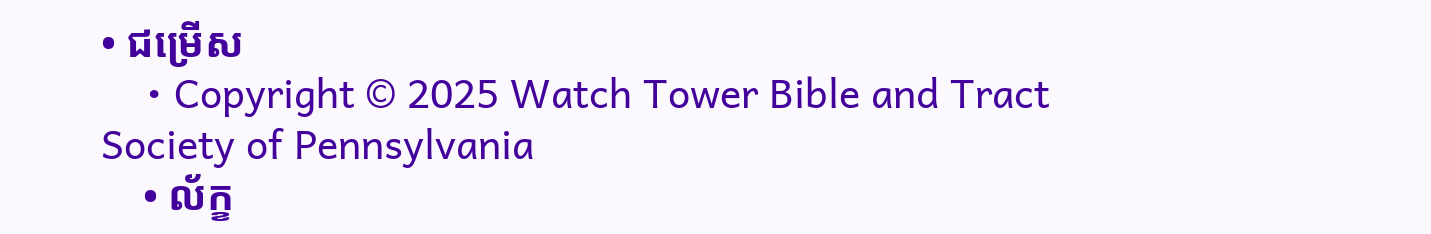• ជម្រើស
    • Copyright © 2025 Watch Tower Bible and Tract Society of Pennsylvania
    • ល័ក្ខ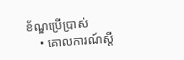ខ័ណ្ឌប្រើប្រាស់
    • គោលការណ៍ស្ដី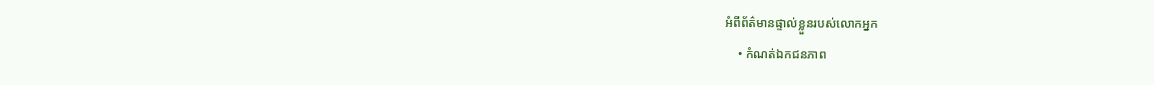អំពីព័ត៌មានផ្ទាល់ខ្លួនរបស់លោកអ្នក
    • កំណត់ឯកជនភាព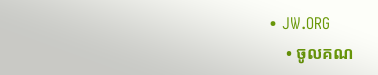• JW.ORG
    • ចូលគណ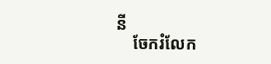នី
    ចែករំលែក